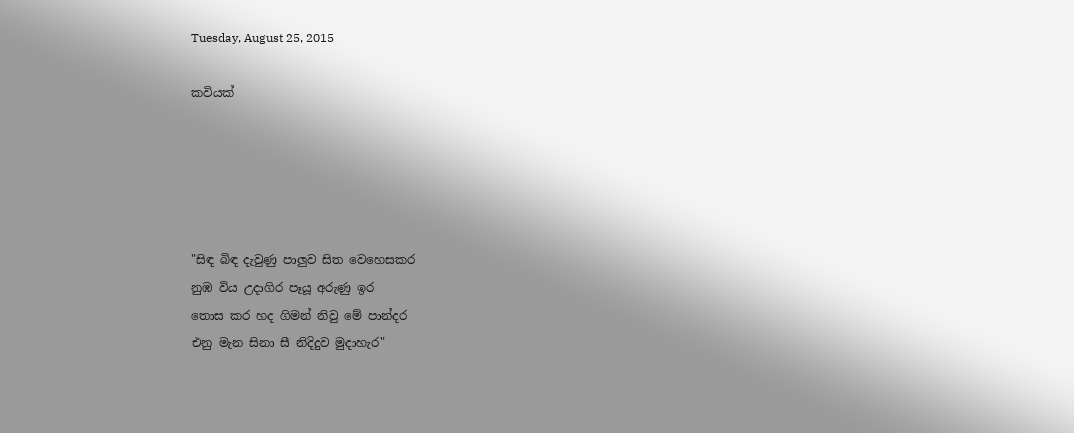Tuesday, August 25, 2015

කවියක්





"සිඳ බිඳ දැවුණු පාලුව සිත වෙහෙසකර
නුඹ විය උදාගිර පෑයූ අරුණු ඉර
තොස කර හද ගිමන් නිවු මේ පාන්දර
එනු මැන සිනා සී නිදිදුව මුදාහැර"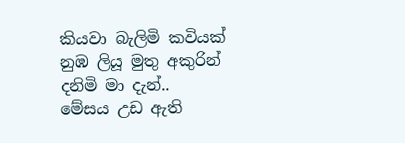කියවා බැලිමි කවියක්
නුඹ ලියූ මුතු අකුරින්
දනිමි මා දැන්..
මේසය උඩ ඇති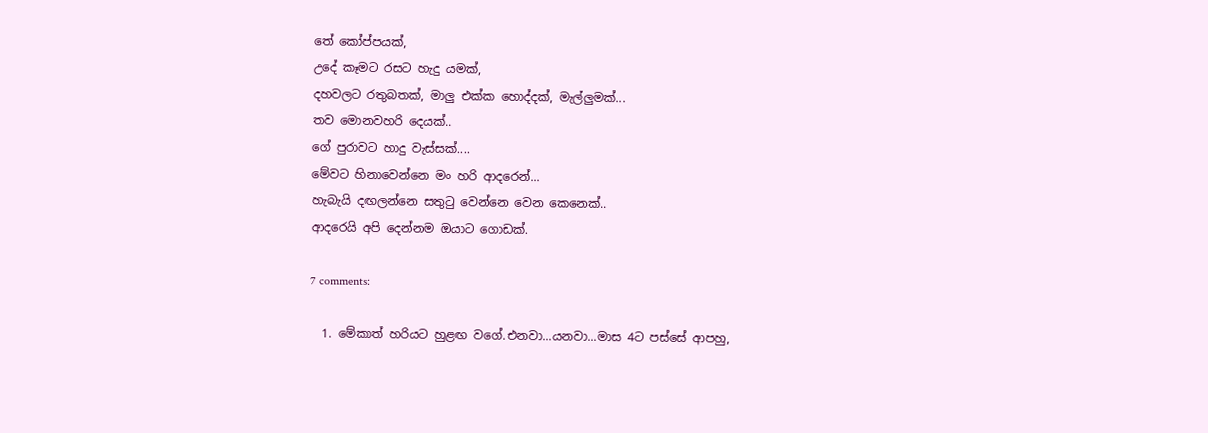තේ කෝප්පයක්,
උදේ කෑමට රසට හැදු යමක්,
දහවලට රතුබතක්, මාලු එක්ක හොද්දක්, මැල්ලුමක්...
තව මොනවහරි දෙයක්..
ගේ පුරාවට හාදු වැස්සක්....
මේවට හිනාවෙන්නෙ මං හරි ආදරෙන්...
හැබැයි දඟලන්නෙ සතුටු වෙන්නෙ වෙන කෙනෙක්..
ආදරෙයි අපි දෙන්නම ඔයාට ගොඩක්.

7 comments:

  1. මේකාත් හරියට හුළඟ වගේ.එනවා...යනවා...මාස 4ට පස්සේ ආපහු,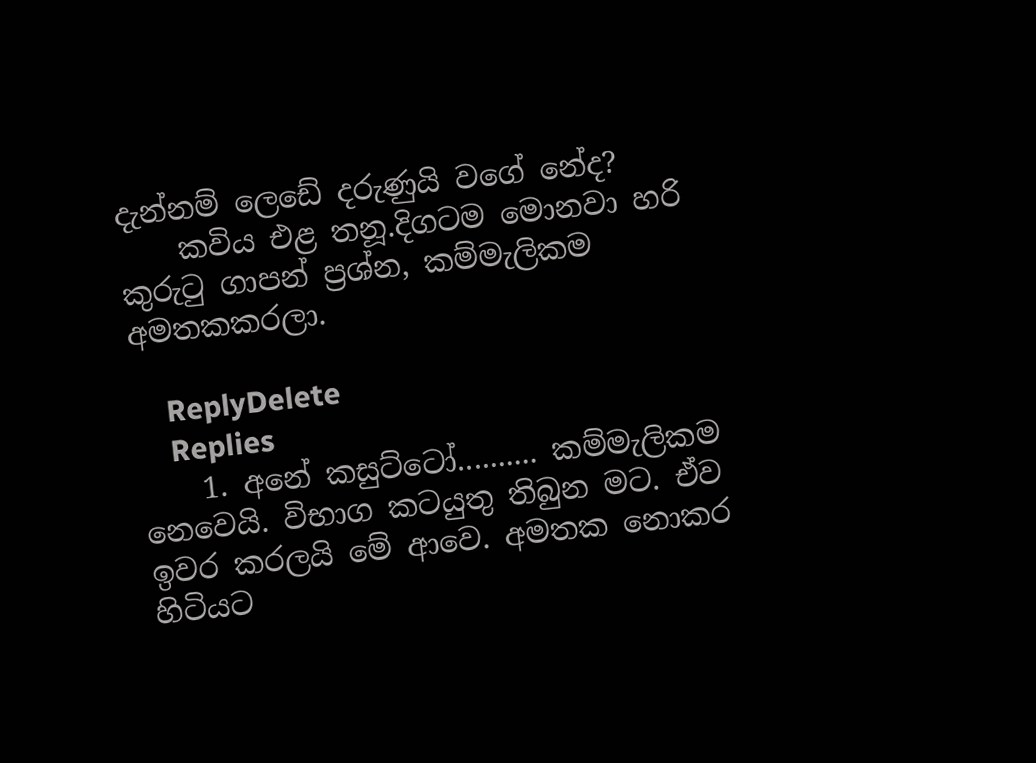දැන්නම් ලෙඩේ දරුණුයි වගේ නේද?
    කවිය එළ තනූ.දිගටම මොනවා හරි කුරුටු ගාපන් ප්‍රශ්න, කම්මැලිකම අමතකකරලා.

    ReplyDelete
    Replies
    1. අනේ කසුට්ටෝ.......... කම්මැලිකම නෙවෙයි. විභාග කටයුතු තිබුන මට. ඒව ඉවර කරලයි මේ ආවෙ. අමතක නොකර හිටියට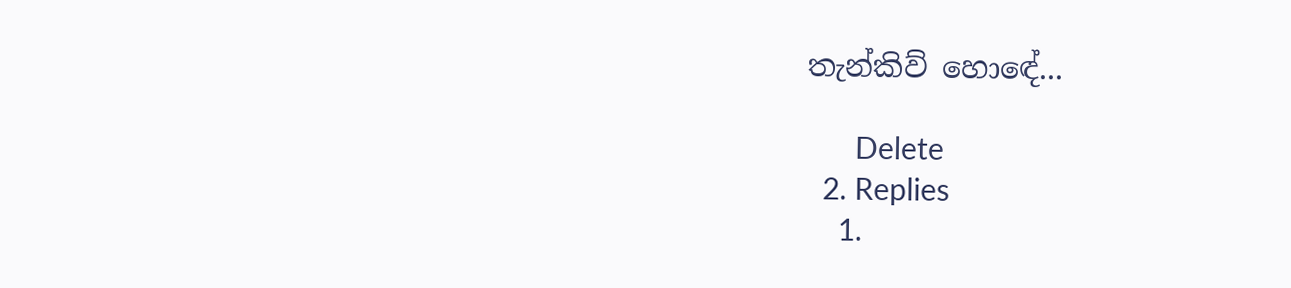තැන්කිව් හොඳේ...

      Delete
  2. Replies
    1.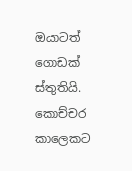ඔයාටත් ගොඩක් ස්තුතියි. කොච්චර කාලෙකට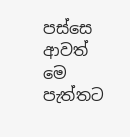පස්සෙ ආවත් මෙ පැත්තට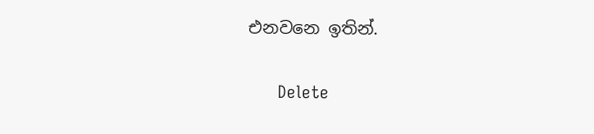එනවනෙ ඉතින්.

      Delete